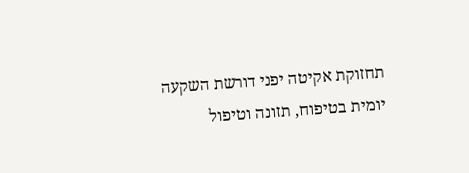תחזוקת אקיטה יפני דורשת השקעה יומית בטיפוח, תזונה וטיפול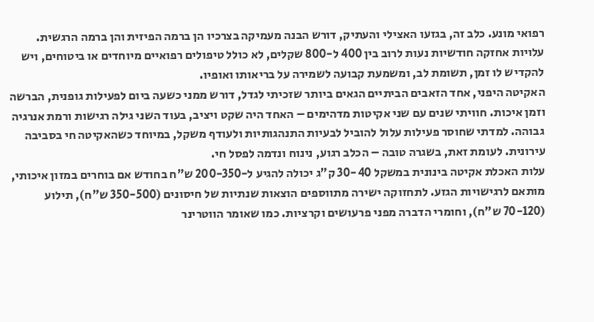רפואי מונע. כלב זה, בגזעו האצילי והעתיק, דורש הבנה מעמיקה בצרכיו הן ברמה הפיזית והן ברמה הרגשית. עלויות אחזקה חודשיות נעות לרוב בין 400 ל-800 שקלים, לא כולל טיפולים רפואיים מיוחדים או ביטוחים, ויש להקדיש לו זמן, תשומת לב, ומשמעת קבועה לשמירה על בריאותו ואופיו.
האקיטה היפני, אחד הזאבים הביתיים הגאים ביותר שזכיתי לגדל, דורש ממני כשעה ביום לפעילות גופנית, הברשה וזמן איכות. חוויתי שנים עם שני אקיטות מדהימים – האחד היה שקט ויציב, בעוד השני גילה רגישות ורמת אנרגיה גבוהה. למדתי שחוסר פעילות עלול להוביל לבעיות התנהגותיות ולעודף משקל, במיוחד כשהאקיטה חי בסביבה עירונית. לעומת זאת, בשגרה טובה – הכלב רגוע, נינוח ונדמה לפסל חי.
עלות האכלת אקיטה בינונית במשקל 30-40 ק"ג יכולה להגיע ל-200-350 ש"ח בחודש אם בוחרים במזון איכותי, מותאם לרגישויות הגזע. לתחזוקה ישירה מתווספים הוצאות שנתיות של חיסונים (350-500 ש"ח), תילוע (70-120 ש"ח), וחומרי הדברה מפני פרעושים וקרציות. כמו שאומר הווטרינר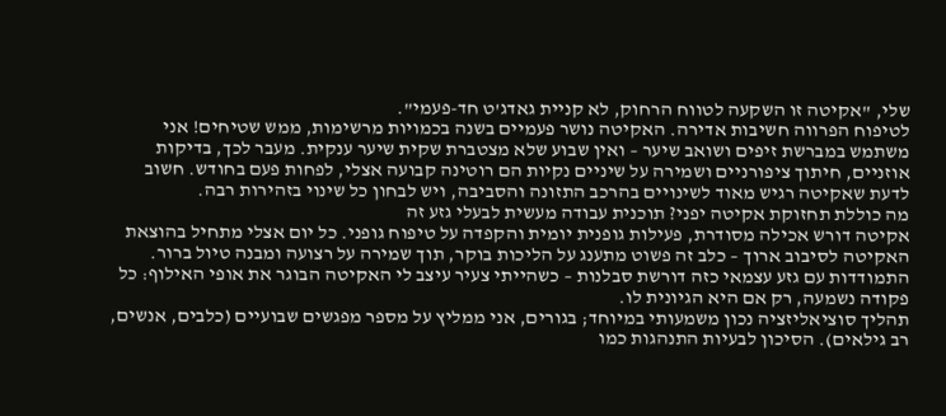שלי, "אקיטה זו השקעה לטווח הרחוק, לא קניית גאדג'ט חד-פעמי".
לטיפוח הפרווה חשיבות אדירה. האקיטה נושר פעמיים בשנה בכמויות מרשימות, ממש שטיחים! אני משתמש במברשת זיפים ושואב שיער – ואין שבוע שלא מצטברת שקית שיער ענקית. מעבר לכך, בדיקות אוזניים, חיתוך ציפורניים ושמירה על שיניים נקיות הם רוטינה קבועה אצלי, לפחות פעם בחודש. חשוב לדעת שאקיטה רגיש מאוד לשינויים בהרכב התזונה והסביבה, ויש לבחון כל שינוי בזהירות רבה.
מה כוללת תחזוקת אקיטה יפני? תוכנית עבודה מעשית לבעלי גזע זה
אקיטה דורש אכילה מסודרת, פעילות גופנית יומית והקפדה על טיפוח גופני. כל יום אצלי מתחיל בהוצאת האקיטה לסיבוב ארוך – כלב זה פשוט מתענג על הליכות בוקר, תוך שמירה על רצועה ומבנה טיול ברור. התמודדות עם גזע עצמאי כזה דורשת סבלנות – כשהייתי צעיר עיצב לי האקיטה הבוגר את אופי האילוף: כל פקודה נשמעה, רק אם היא הגיונית לו.
תהליך סוציאליזציה נכון משמעותי במיוחד; בגורים, אני ממליץ על מספר מפגשים שבועיים (כלבים, אנשים, רב גילאים). הסיכון לבעיות התנהגות כמו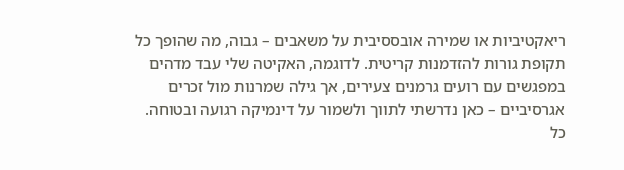ריאקטיביות או שמירה אובססיבית על משאבים – גבוה, מה שהופך כל תקופת גורות להזדמנות קריטית. לדוגמה, האקיטה שלי עבד מדהים במפגשים עם רועים גרמנים צעירים, אך גילה שמרנות מול זכרים אגרסיביים – כאן נדרשתי לתווך ולשמור על דינמיקה רגועה ובטוחה.
כל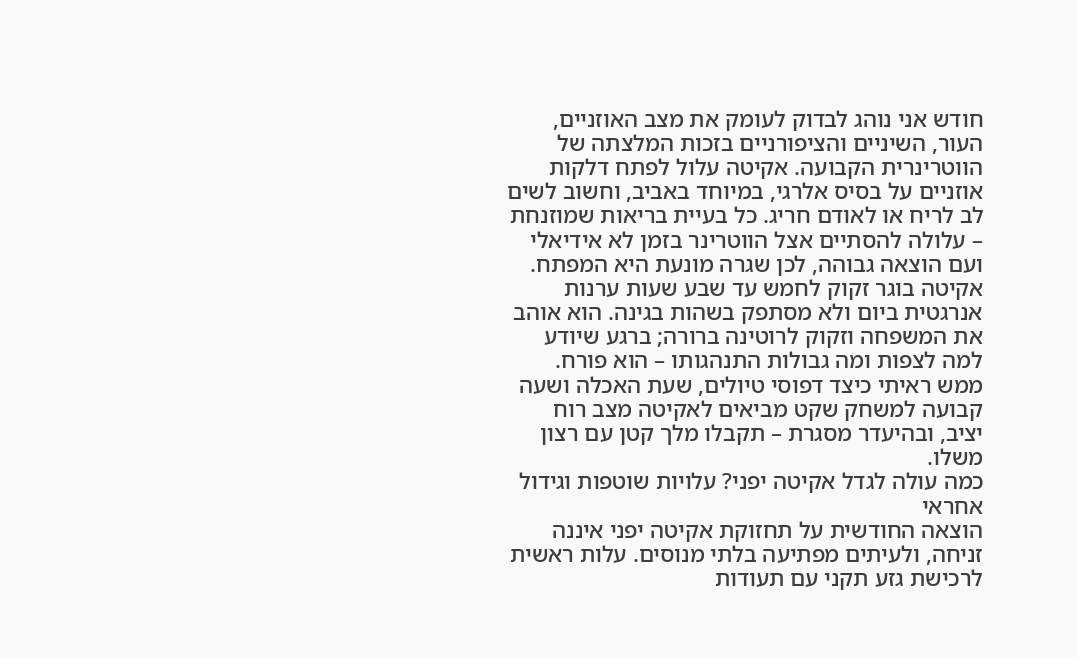חודש אני נוהג לבדוק לעומק את מצב האוזניים, העור, השיניים והציפורניים בזכות המלצתה של הווטרינרית הקבועה. אקיטה עלול לפתח דלקות אוזניים על בסיס אלרגי, במיוחד באביב, וחשוב לשים לב לריח או לאודם חריג. כל בעיית בריאות שמוזנחת – עלולה להסתיים אצל הווטרינר בזמן לא אידיאלי ועם הוצאה גבוהה, לכן שגרה מונעת היא המפתח.
אקיטה בוגר זקוק לחמש עד שבע שעות ערנות אנרגטית ביום ולא מסתפק בשהות בגינה. הוא אוהב את המשפחה וזקוק לרוטינה ברורה; ברגע שיודע למה לצפות ומה גבולות התנהגותו – הוא פורח. ממש ראיתי כיצד דפוסי טיולים, שעת האכלה ושעה קבועה למשחק שקט מביאים לאקיטה מצב רוח יציב, ובהיעדר מסגרת – תקבלו מלך קטן עם רצון משלו.
כמה עולה לגדל אקיטה יפני? עלויות שוטפות וגידול אחראי
הוצאה החודשית על תחזוקת אקיטה יפני איננה זניחה, ולעיתים מפתיעה בלתי מנוסים. עלות ראשית לרכישת גזע תקני עם תעודות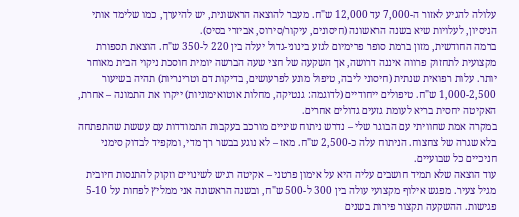עלולה להגיע לאזור ה-7,000 עד 12,000 ש"ח. מעבר להוצאה הראשונית, יש להיערך, כמו שלימד אותי הניסיון, לעלויות שיא בשנה הראשונה (חיסונים, עיקור/סירוס, אביזרי בסיס).
ברמה החודשית, מזון ברמת סופר פרימיום לגזע בינוני-גדול יעלה בין 220 ל-350 ש"ח. הוצאת תספורת מקצועית לתחזוק פרווה איננה דרושה, אך השקעה של חצי שעה הברשה יומית חוסכת ניקוי הבית מאוחר יותר. עלות רפואית שנתית (חיסוני ליבה, טיפול מונע לפרעושים, בדיקות דם וטרינריות) תהיה בשיעור 1,000-2,500 ש"ח. טיפולים ייחודיים (לדוגמה: גנטיקה, מחלות אוטואימוניות) ייקרו את התמונה – אחרת, האקיטה יחסית בריא לעומת גזעים גדולים אחרים.
במקרה אמת שחוויתי עם הבוגר שלי – נדרש ניתוח שיניים מורכב בעקבות התמודדות עם עששת שהתפתחה בלא שגרה של צחצוח. הניתוח עלה כ-2,500 ש"ח. מאז – לא נוגע בבשר רך מדי, ומקפיד לבדוק סימני חניכיים כל שבועיים.
עוד הוצאה שלא תמיד חושבים עליה היא על אימון פרטני – אקיטה רגיש לשינויים וזקוק להתנסות חיובית מגיל צעיר. מפגש אילוף מקצועי עולה בין 300 ל-500 ש"ח, ובשנה הראשונה אני ממליץ לפחות על 5-10 פגישות. ההשקעה תקצור פירות בשנים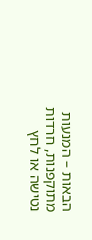הבאות – המנעות מתוקפנות, חרדות נטישה או לחץ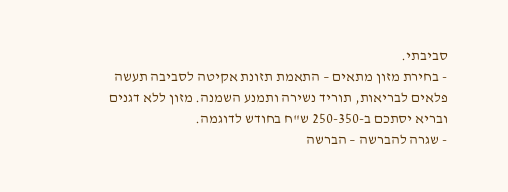סביבתי.
- בחירת מזון מתאים – התאמת תזונת אקיטה לסביבה תעשה פלאים לבריאות, תוריד נשירה ותמנע השמנה. מזון ללא דגנים ובריא יסתכם ב-250-350 ש"ח בחודש לדוגמה.
- שגרה להברשה – הברשה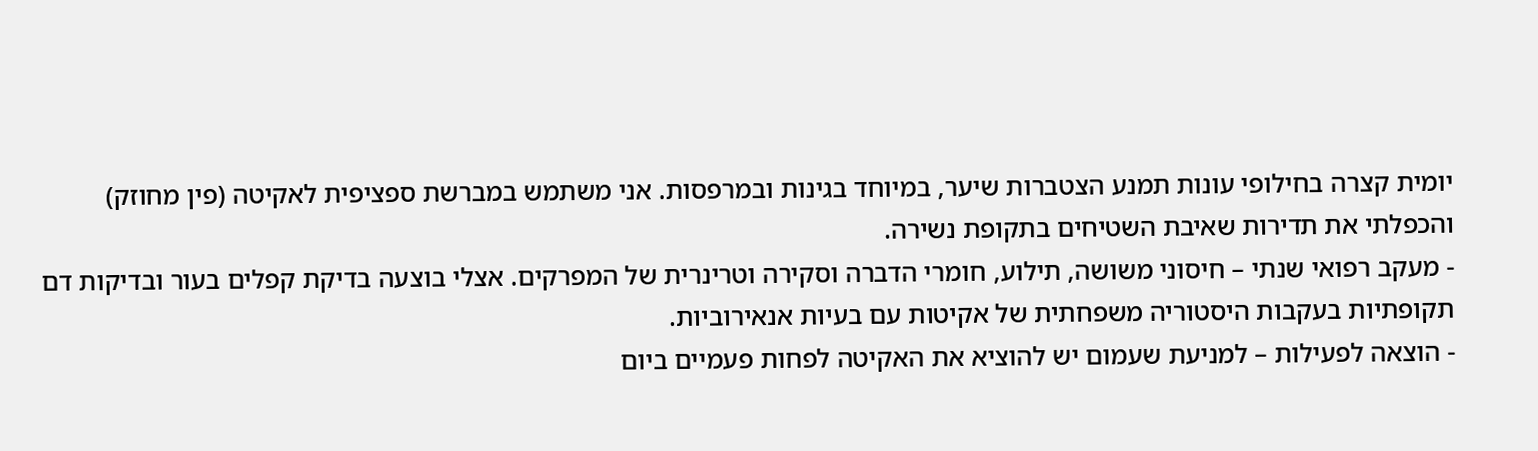יומית קצרה בחילופי עונות תמנע הצטברות שיער, במיוחד בגינות ובמרפסות. אני משתמש במברשת ספציפית לאקיטה (פין מחוזק) והכפלתי את תדירות שאיבת השטיחים בתקופת נשירה.
- מעקב רפואי שנתי – חיסוני משושה, תילוע, חומרי הדברה וסקירה וטרינרית של המפרקים. אצלי בוצעה בדיקת קפלים בעור ובדיקות דם תקופתיות בעקבות היסטוריה משפחתית של אקיטות עם בעיות אנאירוביות.
- הוצאה לפעילות – למניעת שעמום יש להוציא את האקיטה לפחות פעמיים ביום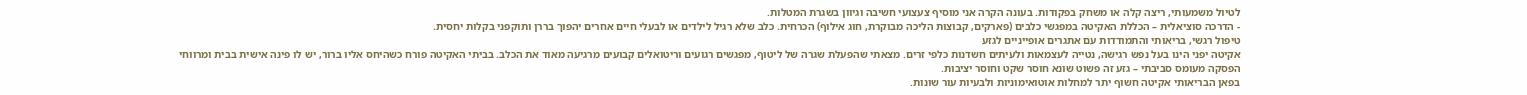לטיול משמעותי, ריצה קלה או משחק בפקודות. בעונה הקרה אני מוסיף צעצועי חשיבה וגיוון בשגרת המטלות.
- הדרכה סוציאלית – הכללת האקיטה במפגשי כלבים (פארקים, קבוצות הליכה מבוקרת, חוג אילוף) הכרחית. כלב שלא רגיל לילדים או לבעלי חיים אחרים יהפוך בררן ותוקפני בקלות יחסית.
טיפול רגשי, בריאותי והתמודדות עם אתגרים אופייניים לגזע
אקיטה יפני הינו בעל נפש רגישה, נטייה לעצמאות ולעיתים חשדנות כלפי זרים. מצאתי שהפעלת שגרה של ליטוף, מפגשים רגועים וריטואלים קבועים מרגיעה מאוד את הכלב. בביתי האקיטה פורח כשהיחס אליו ברור, יש לו פינה אישית בבית ומרווחי הפסקה מעומס סביבתי – גזע זה פשוט שונא חוסר שקט וחוסר יציבות.
בפאן הבריאותי אקיטה חשוף יתר למחלות אוטואימוניות ולבעיות עור שונות.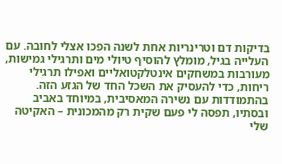בדיקות דם וטרינריות אחת לשנה הפכו אצלי לחובה. עם העלייה בגיל, מומלץ להוסיף טיולי מים ותרגילי גמישות, מעורבות במשחקים אינטלקטואליים ואפילו תרגילי ריחות, כדי להעסיק את השכל החד של הגזע הזה.
בהתמודדות עם נשירה המאסיבית, במיוחד באביב ובסתיו, תפסה לי פעם שקית רק מהמכונית – האקיטה שלי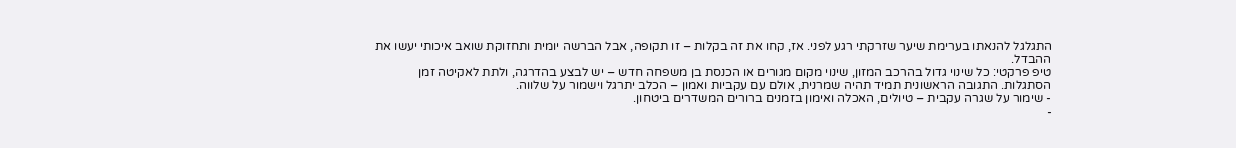התגלגל להנאתו בערימת שיער שזרקתי רגע לפני. אז, קחו את זה בקלות – זו תקופה, אבל הברשה יומית ותחזוקת שואב איכותי יעשו את ההבדל.
טיפ פרקטי: כל שינוי גדול בהרכב המזון, שינוי מקום מגורים או הכנסת בן משפחה חדש – יש לבצע בהדרגה, ולתת לאקיטה זמן הסתגלות. התגובה הראשונית תמיד תהיה שמרנית, אולם עם עקביות ואמון – הכלב יתרגל וישמור על שלווה.
- שימור על שגרה עקבית – טיולים, האכלה ואימון בזמנים ברורים המשדרים ביטחון.
-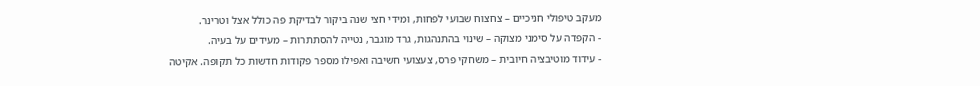מעקב טיפולי חניכיים – צחצוח שבועי לפחות, ומידי חצי שנה ביקור לבדיקת פה כולל אצל וטרינר.
- הקפדה על סימני מצוקה – שינוי בהתנהגות, גרד מוגבר, נטייה להסתתרות – מעידים על בעיה.
- עידוד מוטיבציה חיובית – משחקי פרס, צעצועי חשיבה ואפילו מספר פקודות חדשות כל תקופה. אקיטה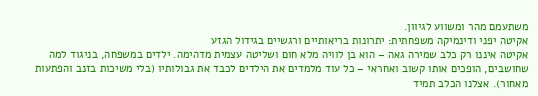משתעמם מהר ומשווע לגיוון.
אקיטה יפני ודינמיקה משפחתית: יתרונות בריאותיים ורגשיים בגידול הגזע
אקיטה איננו רק כלב שמירה גאה – הוא בן לוויה מלא חום ושליטה עצמית מדהימה. ילדים במשפחה, בניגוד למה שחושבים, הופכים אותו קשוב ואחראי – כל עוד מלמדים את הילדים לכבד את גבולותיו (בלי משיכות בזנב והפתעות מאחור). אצלנו הכלב תמיד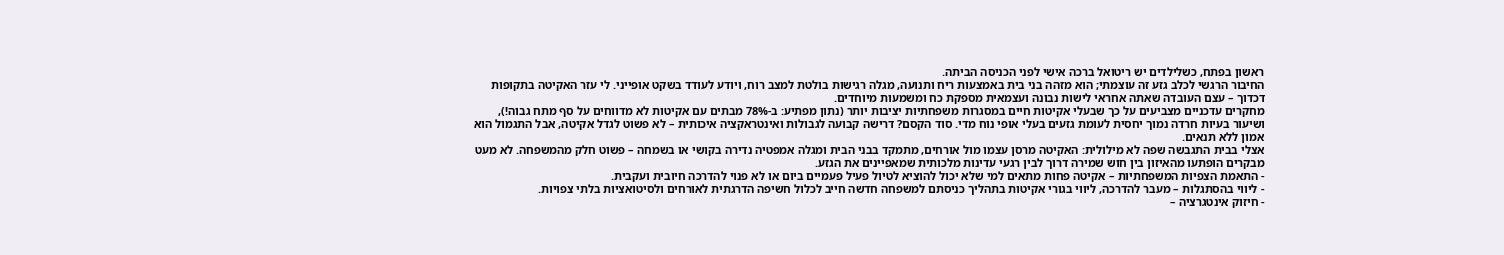ראשון בפתח, כשלילדים יש ריטואל ברכה אישי לפני הכניסה הביתה.
החיבור הרגשי לכלב גזע זה עוצמתי; הוא מזהה בני בית באמצעות ריח ותנועה, מגלה רגישות בולטת למצב רוח, ויודע לעודד בשקט אופייני. לי עזר האקיטה בתקופות דכדוך – עצם העובדה שאתה אחראי לישות נבונה ועצמאית מספקת כח ומשמעות מיוחדים.
מחקרים עדכניים מצביעים על כך שבעלי אקיטות חיים במסגרות משפחתיות יציבות יותר (נתון מפתיע: ב-78% מבתים עם אקיטות לא מדווחים על סף מתח גבוה!), ושיעור בעיות חרדה נמוך יחסית לעומת גזעים בעלי אופי נוח מדי. סוד הקסם? דרישה קבועה לגבולות ואינטראקציה איכותית – לא פשוט לגדל אקיטה, אבל התגמול הוא אמון ללא תנאים.
אצלי בבית התגבשה שפה לא מילולית: האקיטה מרסן עצמו מול אורחים, מתמקד בבני הבית ומגלה אמפטיה נדירה בקושי או בשמחה – פשוט חלק מהמשפחה. לא מעט מבקרים הופתעו מהאיזון בין חוש שמירה דרוך לבין רגעי עדינות מלכותית שמאפיינים את הגזע.
- התאמת הצפיות המשפחתיות – אקיטה פחות מתאים למי שלא יכול להוציא לטיול פעיל פעמיים ביום או לא פנוי להדרכה חיובית ועקבית.
- ליווי בהסתגלות – מעבר להדרכה, ליווי בגורי אקיטות בתהליך כניסתם למשפחה חדשה חייב לכלול חשיפה הדרגתית לאורחים ולסיטואציות בלתי צפויות.
- חיזוק אינטגרציה –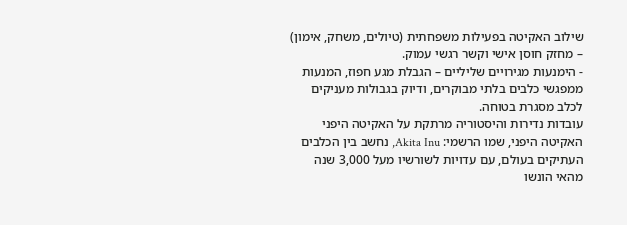שילוב האקיטה בפעילות משפחתית (טיולים, משחק, אימון) – מחזק חוסן אישי וקשר רגשי עמוק.
- הימנעות מגירויים שליליים – הגבלת מגע חפוז, המנעות ממפגשי כלבים בלתי מבוקרים, ודיוק בגבולות מעניקים לכלב מסגרת בטוחה.
עובדות נדירות והיסטוריה מרתקת על האקיטה היפני
האקיטה היפני, שמו הרשמי: Akita Inu, נחשב בין הכלבים העתיקים בעולם, עם עדויות לשורשיו מעל 3,000 שנה מהאי הונשו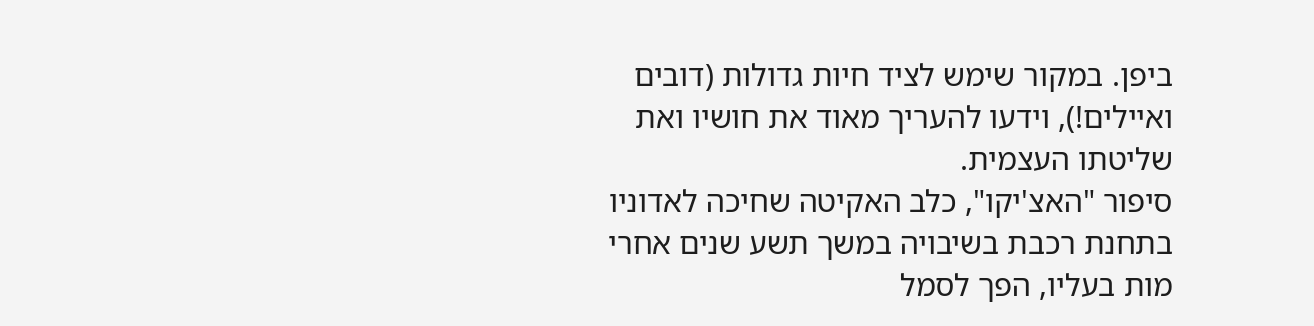ביפן. במקור שימש לציד חיות גדולות (דובים ואיילים!), וידעו להעריך מאוד את חושיו ואת שליטתו העצמית.
סיפור "האצ'יקו", כלב האקיטה שחיכה לאדוניו בתחנת רכבת בשיבויה במשך תשע שנים אחרי מות בעליו, הפך לסמל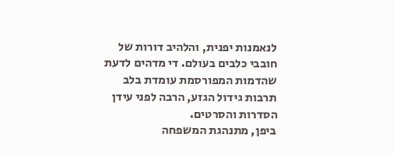לנאמנות יפנית, והלהיב דורות של חובבי כלבים בעולם. די מדהים לדעת שהדמות המפורסמת עומדת בלב תרבות גידול הגזע, הרבה לפני עידן הסדרות והסרטים.
ביפן, מתנהגת המשפחה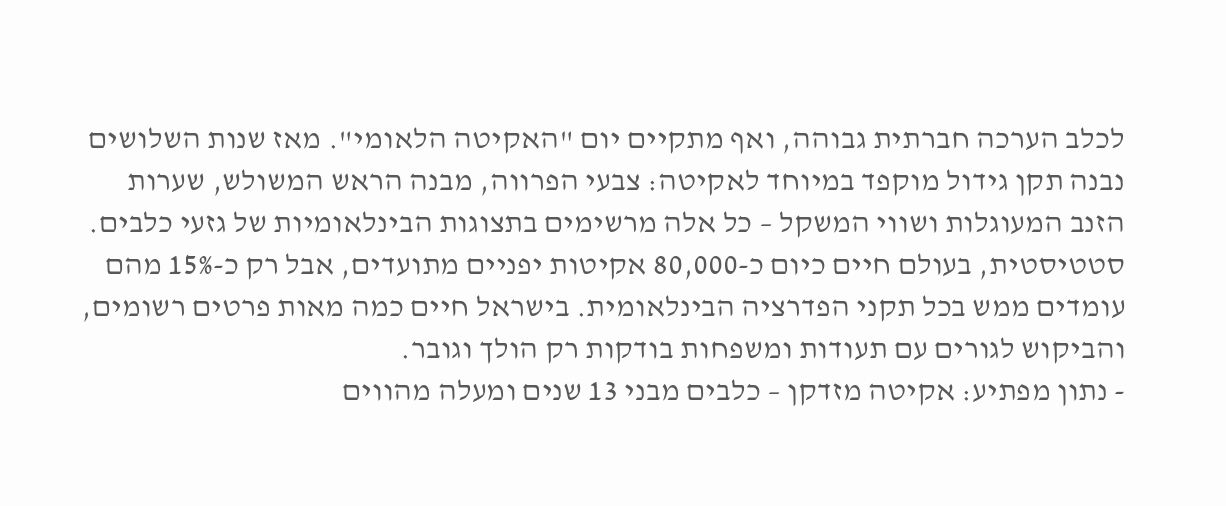לכלב הערכה חברתית גבוהה, ואף מתקיים יום "האקיטה הלאומי". מאז שנות השלושים נבנה תקן גידול מוקפד במיוחד לאקיטה: צבעי הפרווה, מבנה הראש המשולש, שערות הזנב המעוגלות ושווי המשקל – כל אלה מרשימים בתצוגות הבינלאומיות של גזעי כלבים.
סטטיסטית, בעולם חיים כיום כ-80,000 אקיטות יפניים מתועדים, אבל רק כ-15% מהם עומדים ממש בכל תקני הפדרציה הבינלאומית. בישראל חיים כמה מאות פרטים רשומים, והביקוש לגורים עם תעודות ומשפחות בודקות רק הולך וגובר.
- נתון מפתיע: אקיטה מזדקן – כלבים מבני 13 שנים ומעלה מהווים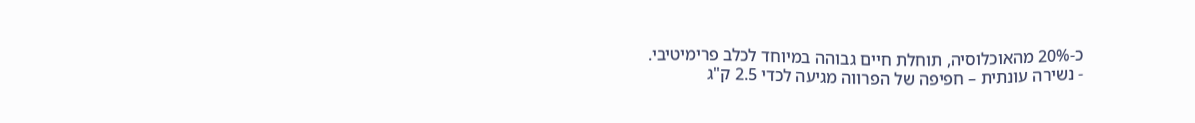כ-20% מהאוכלוסיה, תוחלת חיים גבוהה במיוחד לכלב פרימיטיבי.
- נשירה עונתית – חפיפה של הפרווה מגיעה לכדי 2.5 ק"ג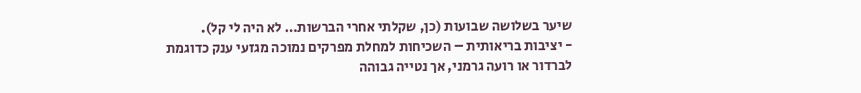שיער בשלושה שבועות (כן, שקלתי אחרי הברשות… לא היה לי קל).
- יציבות בריאותית – השכיחות למחלת מפרקים נמוכה מגזעי ענק כדוגמת לברדור או רועה גרמני, אך נטייה גבוהה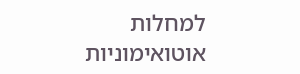למחלות אוטואימוניות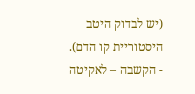(יש לבדוק היטב היסטוריית קו הדם).
- הקשבה – לאקיטה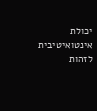יכולת אינטואיטיבית לזהות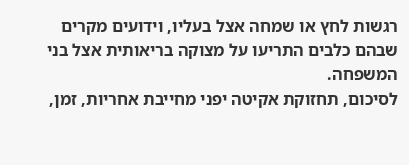רגשות לחץ או שמחה אצל בעליו, וידועים מקרים שבהם כלבים התריעו על מצוקה בריאותית אצל בני המשפחה.
לסיכום, תחזוקת אקיטה יפני מחייבת אחריות, זמן,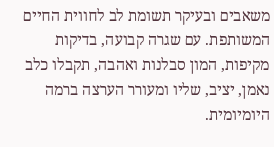משאבים ובעיקר תשומת לב לחווית החיים המשותפת. עם שגרה קבועה, בדיקות מקיפות, המון סבלנות ואהבה, תקבלו כלב נאמן, יציב, שליו ומעורר הערצה ברמה היומיומית.